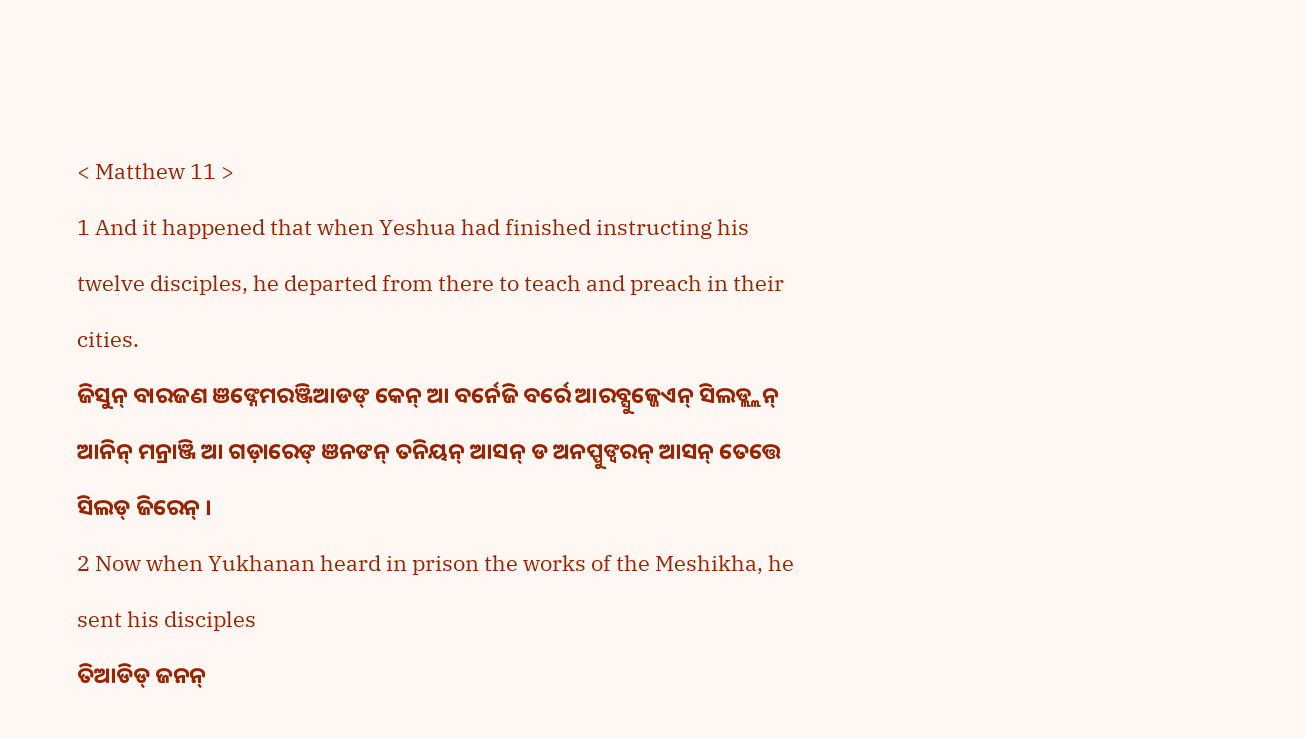< Matthew 11 >
1 And it happened that when Yeshua had finished instructing his twelve disciples, he departed from there to teach and preach in their cities.
ଜିସୁନ୍ ବାରଜଣ ଞଙ୍ନେମରଞ୍ଜିଆଡଙ୍ କେନ୍ ଆ ବର୍ନେଜି ବର୍ରେ ଆରବ୍ସୁଜ୍ଜେଏନ୍ ସିଲଡ୍ଲ୍ଲନ୍ ଆନିନ୍ ମନ୍ରାଞ୍ଜି ଆ ଗଡ଼ାରେଙ୍ ଞନଙନ୍ ତନିୟନ୍ ଆସନ୍ ଡ ଅନପ୍ପୁଙ୍ବରନ୍ ଆସନ୍ ତେତ୍ତେ ସିଲଡ୍ ଜିରେନ୍ ।
2 Now when Yukhanan heard in prison the works of the Meshikha, he sent his disciples
ତିଆଡିଡ୍ ଜନନ୍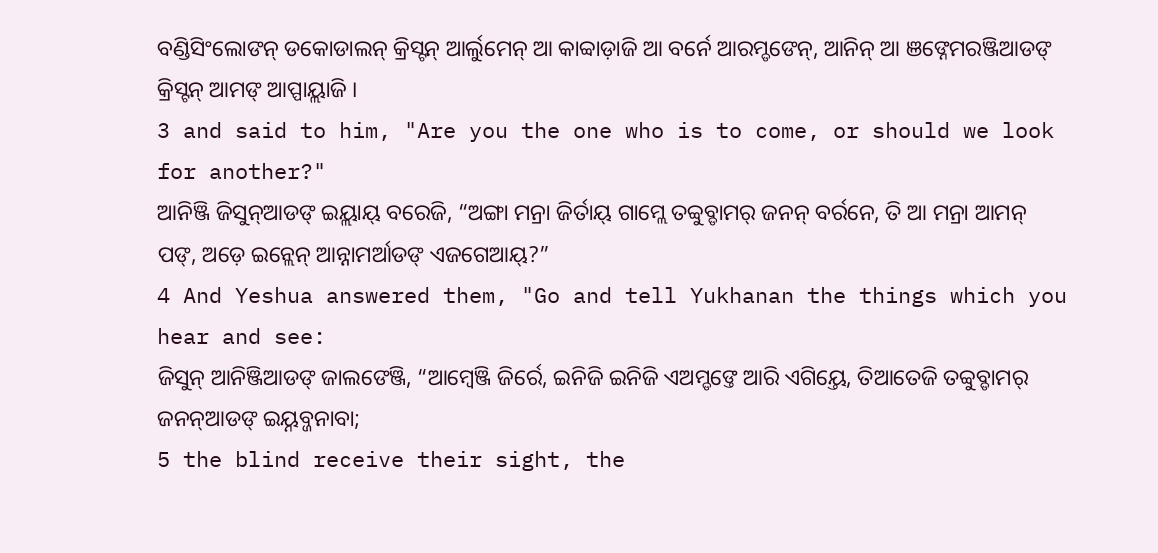ବଣ୍ଡିସିଂଲୋଙନ୍ ଡକୋଡାଲନ୍ କ୍ରିସ୍ଟନ୍ ଆର୍ଲୁମେନ୍ ଆ କାବ୍ବାଡ଼ାଜି ଆ ବର୍ନେ ଆରମ୍ଡଙେନ୍, ଆନିନ୍ ଆ ଞଙ୍ନେମରଞ୍ଜିଆଡଙ୍ କ୍ରିସ୍ଟନ୍ ଆମଙ୍ ଆପ୍ପାୟ୍ଲାଜି ।
3 and said to him, "Are you the one who is to come, or should we look for another?"
ଆନିଞ୍ଜି ଜିସୁନ୍ଆଡଙ୍ ଇୟ୍ଲାୟ୍ ବରେଜି, “ଅଙ୍ଗା ମନ୍ରା ଜିର୍ତାୟ୍ ଗାମ୍ଲେ ତବ୍ବୁବ୍ଡାମର୍ ଜନନ୍ ବର୍ରନେ, ତି ଆ ମନ୍ରା ଆମନ୍ ପଙ୍, ଅଡ଼େ ଇନ୍ଲେନ୍ ଆନ୍ନାମର୍ଆଡଙ୍ ଏଜଗେଆୟ୍?”
4 And Yeshua answered them, "Go and tell Yukhanan the things which you hear and see:
ଜିସୁନ୍ ଆନିଞ୍ଜିଆଡଙ୍ ଜାଲଙେଞ୍ଜି, “ଆମ୍ୱେଞ୍ଜି ଜିର୍ରେ, ଇନିଜି ଇନିଜି ଏଅମ୍ଡଙ୍ତେ ଆରି ଏଗିୟ୍ତେ, ତିଆତେଜି ତବ୍ବୁବ୍ଡାମର୍ ଜନନ୍ଆଡଙ୍ ଇୟ୍ନବ୍ଜନାବା;
5 the blind receive their sight, the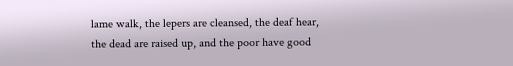lame walk, the lepers are cleansed, the deaf hear, the dead are raised up, and the poor have good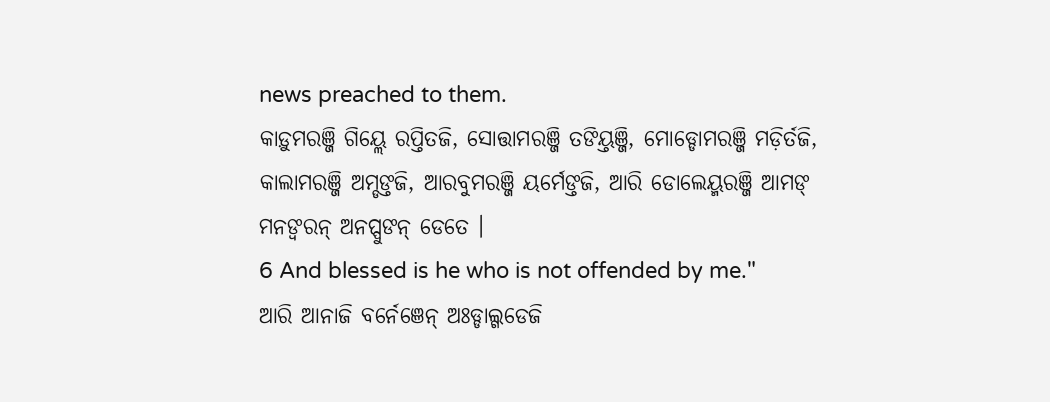news preached to them.
କାଡ଼ୁମରଞ୍ଜି ଗିୟ୍ଲେ ରପ୍ତିତଜି, ସୋତ୍ତାମରଞ୍ଜି ତଙିୟ୍ତଞ୍ଜି, ମୋଡ୍ଡୋମରଞ୍ଜି ମଡ଼ିର୍ତଜି, କାଲାମରଞ୍ଜି ଅମ୍ଡଙ୍ତଜି, ଆରବୁମରଞ୍ଜି ୟର୍ମେଙ୍ତଜି, ଆରି ଡୋଲେୟ୍ମରଞ୍ଜି ଆମଙ୍ ମନଙ୍ବରନ୍ ଅନପ୍ପୁଙନ୍ ଡେତେ ।
6 And blessed is he who is not offended by me."
ଆରି ଆନାଜି ବର୍ନେଞେନ୍ ଅଃଡ୍ଡାଲ୍ଗଡେଜି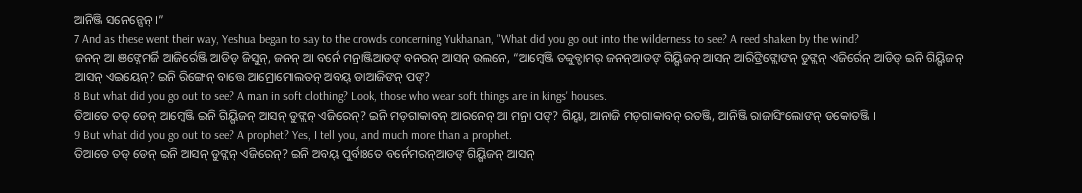ଆନିଞ୍ଜି ସନେନ୍ସେନ୍ ।”
7 And as these went their way, Yeshua began to say to the crowds concerning Yukhanan, "What did you go out into the wilderness to see? A reed shaken by the wind?
ଜନନ୍ ଆ ଞଙ୍ନେମର୍ଜି ଆଜିର୍ରେଞ୍ଜି ଆଡିଡ୍ ଜିସୁନ୍, ଜନନ୍ ଆ ବର୍ନେ ମନ୍ରାଞ୍ଜିଆଡଙ୍ ବନରନ୍ ଆସନ୍ ଉଲନେ, “ଆମ୍ୱେଞ୍ଜି ତବ୍ବୁବ୍ଡାମର୍ ଜନନ୍ଆଡଙ୍ ଗିୟ୍ଗିଜନ୍ ଆସନ୍ ଆରିଙ୍ରିଙ୍ଲୋଙନ୍ ଡୁଙ୍ଲନ୍ ଏଜିର୍ରେନ୍ ଆଡିଡ୍ ଇନି ଗିୟ୍ଗିଜନ୍ ଆସନ୍ ଏଇୟେନ୍? ଇନି ରିଙ୍ଗେନ୍ ବାତ୍ତେ ଆମ୍ରୋମୋଲତନ୍ ଅବୟ୍ ଡାଆଜିଙନ୍ ପଙ୍?
8 But what did you go out to see? A man in soft clothing? Look, those who wear soft things are in kings' houses.
ତିଆତେ ତଡ୍ ଡେନ୍ ଆମ୍ୱେଞ୍ଜି ଇନି ଗିୟ୍ଗିଜନ୍ ଆସନ୍ ଡୁଙ୍ଲନ୍ ଏଜିରେନ୍? ଇନି ମଡ଼ଗାକାବନ୍ ଆରନେନ୍ ଆ ମନ୍ରା ପଙ୍? ଗିୟ୍ବା, ଆନାଜି ମଡ଼ଗାକାବନ୍ ରତଞ୍ଜି, ଆନିଞ୍ଜି ରାଜାସିଂଲୋଙନ୍ ଡକୋତଞ୍ଜି ।
9 But what did you go out to see? A prophet? Yes, I tell you, and much more than a prophet.
ତିଆତେ ତଡ୍ ଡେନ୍ ଇନି ଆସନ୍ ଡୁଙ୍ଲନ୍ ଏଜିରେନ୍? ଇନି ଅବୟ୍ ପୁର୍ବାଃତେ ବର୍ନେମରନ୍ଆଡଙ୍ ଗିୟ୍ଗିଜନ୍ ଆସନ୍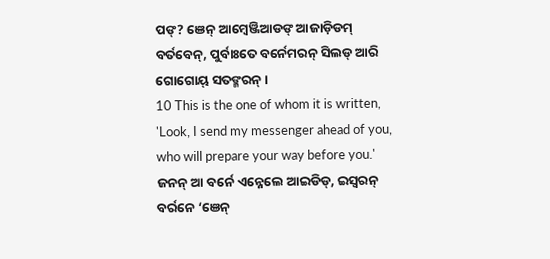ପଙ୍? ଞେନ୍ ଆମ୍ୱେଞ୍ଜିଆଡଙ୍ ଆଜାଡ଼ିଡମ୍ ବର୍ତବେନ୍, ପୁର୍ବାଃତେ ବର୍ନେମରନ୍ ସିଲଡ୍ ଆରି ଗୋଗୋୟ୍ ସତଙ୍ମରନ୍ ।
10 This is the one of whom it is written, 'Look, I send my messenger ahead of you, who will prepare your way before you.'
ଜନନ୍ ଆ ବର୍ନେ ଏନ୍ନେଲେ ଆଇଡିଡ୍, ଇସ୍ୱରନ୍ ବର୍ରନେ ‘ଞେନ୍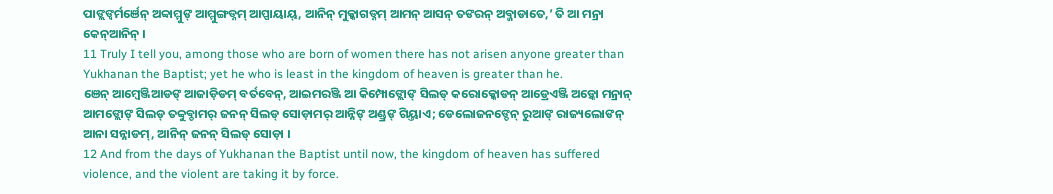ପାଙ୍ଲଙ୍ବର୍ମର୍ଞେନ୍ ଅବ୍ବାମ୍ମୁଙ୍ ଆମ୍ମୁଙ୍ଗଡ୍ନମ୍ ଆପ୍ପାୟାୟ୍, ଆନିନ୍ ମୁକ୍କାଗଡ୍ନମ୍ ଆମନ୍ ଆସନ୍ ତଙରନ୍ ଅବ୍ଜାଡାତେ,’ ତି ଆ ମନ୍ରା କେନ୍ଆନିନ୍ ।
11 Truly I tell you, among those who are born of women there has not arisen anyone greater than Yukhanan the Baptist; yet he who is least in the kingdom of heaven is greater than he.
ଞେନ୍ ଆମ୍ୱେଞ୍ଜିଆଡଙ୍ ଆଜାଡ଼ିଡମ୍ ବର୍ତବେନ୍, ଆଇମରଞ୍ଜି ଆ କିମ୍ପୋଙ୍ଲୋଙ୍ ସିଲଡ୍ କରୋକ୍କୋଡନ୍ ଆଡ୍ରେଏଞ୍ଜି ଅଡ଼୍କୋ ମନ୍ରାନ୍ ଆମଙ୍ଲୋଙ୍ ସିଲଡ୍ ତବ୍ବୁବ୍ଡାମର୍ ଜନନ୍ ସିଲଡ୍ ସୋଡ଼ାମର୍ ଆନ୍ନିଙ୍ ଅଣ୍ଡ୍ରଙ୍ ଗିୟ୍ତାଏ; ଡେଲୋଜନଙ୍ଡେନ୍ ରୁଆଙ୍ ରାଜ୍ୟଲୋଙନ୍ ଆନା ସନ୍ନାଡମ୍, ଆନିନ୍ ଜନନ୍ ସିଲଡ୍ ସୋଡ଼ା ।
12 And from the days of Yukhanan the Baptist until now, the kingdom of heaven has suffered violence, and the violent are taking it by force.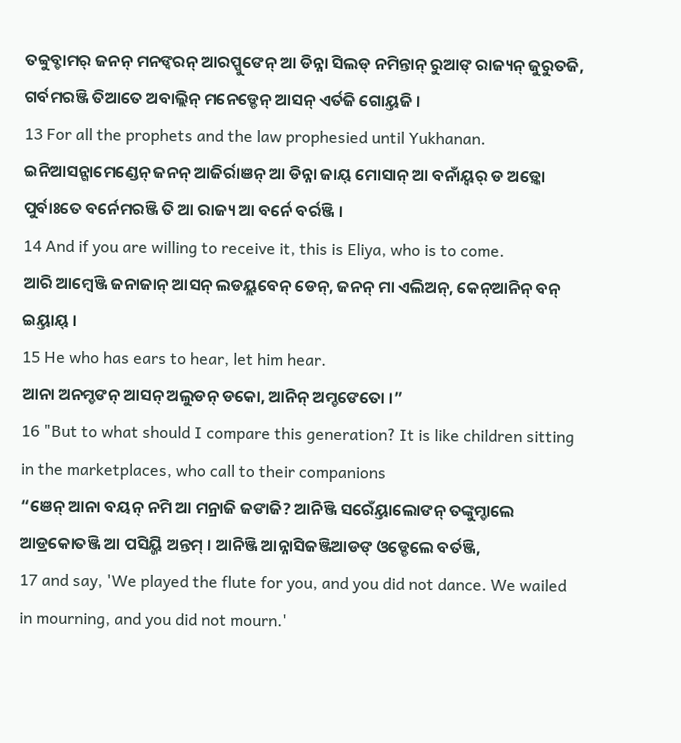ତବ୍ବୁବ୍ଡାମର୍ ଜନନ୍ ମନଙ୍ବରନ୍ ଆରପ୍ପୁଙେନ୍ ଆ ଡିନ୍ନା ସିଲଡ୍ ନମିନ୍ତାନ୍ ରୁଆଙ୍ ରାଜ୍ୟନ୍ ଜୁରୁତଜି, ଗର୍ବମରଞ୍ଜି ତିଆତେ ଅବାଲ୍ଲିନ୍ ମନେଡ୍ଡେନ୍ ଆସନ୍ ଏର୍ତଜି ଗୋୟ୍ତଜି ।
13 For all the prophets and the law prophesied until Yukhanan.
ଇନିଆସନ୍ଗାମେଣ୍ଡେନ୍ ଜନନ୍ ଆଜିର୍ରାଞନ୍ ଆ ଡିନ୍ନା ଜାୟ୍ ମୋସାନ୍ ଆ ବନାଁୟ୍ବର୍ ଡ ଅଡ଼୍କୋ ପୁର୍ବାଃତେ ବର୍ନେମରଞ୍ଜି ତି ଆ ରାଜ୍ୟ ଆ ବର୍ନେ ବର୍ରଞ୍ଜି ।
14 And if you are willing to receive it, this is Eliya, who is to come.
ଆରି ଆମ୍ୱେଞ୍ଜି ଜନାଜାନ୍ ଆସନ୍ ଲଡୟ୍ଲବେନ୍ ଡେନ୍, ଜନନ୍ ମା ଏଲିଅନ୍, କେନ୍ଆନିନ୍ ବନ୍ ଇୟ୍ତାୟ୍ ।
15 He who has ears to hear, let him hear.
ଆନା ଅନମ୍ଡଙନ୍ ଆସନ୍ ଅଲୁଡନ୍ ଡକୋ, ଆନିନ୍ ଅମ୍ଡଙେତୋ ।”
16 "But to what should I compare this generation? It is like children sitting in the marketplaces, who call to their companions
“ଞେନ୍ ଆନା ବୟନ୍ ନମି ଆ ମନ୍ରାଜି ଜଙାଜି? ଆନିଞ୍ଜି ସରେଁୟ୍ତାଲୋଙନ୍ ତଙ୍କୁମ୍ଡାଲେ ଆଡ୍ରକୋତଞ୍ଜି ଆ ପସିୟ୍ଜି ଅନ୍ତମ୍ । ଆନିଞ୍ଜି ଆନ୍ନାସିଜଞ୍ଜିଆଡଙ୍ ଓଡ୍ଡେଲେ ବର୍ତଞ୍ଜି,
17 and say, 'We played the flute for you, and you did not dance. We wailed in mourning, and you did not mourn.'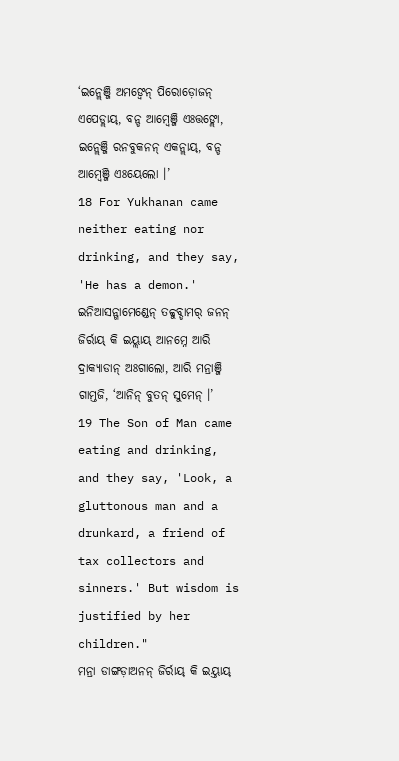‘ଇନ୍ଲେଞ୍ଜି ଅମଙ୍ବେନ୍ ପିରୋଡ଼ୋଜନ୍ ଏପେଡ୍ଲାୟ୍, ବନ୍ଡ ଆମ୍ୱେଞ୍ଜି ଏଃତ୍ତଙ୍ଲୋ, ଇନ୍ଲେଞ୍ଜି ରନବୁକନନ୍ ଏକନ୍ଲାୟ୍, ବନ୍ଡ ଆମ୍ୱେଞ୍ଜି ଏଃୟେଲୋ ।’
18 For Yukhanan came neither eating nor drinking, and they say, 'He has a demon.'
ଇନିଆସନ୍ଗାମେଣ୍ଡେନ୍ ତବ୍ବୁବ୍ଡାମର୍ ଜନନ୍ ଜିର୍ରାୟ୍ କି ଇୟ୍ଲାୟ୍ ଆନମ୍ନେ ଆରି ଦ୍ରାକ୍ୟାଡାନ୍ ଅଃଗାଲୋ, ଆରି ମନ୍ରାଞ୍ଜି ଗାମ୍ତଜି, ‘ଆନିନ୍ ବୁତନ୍ ସୁମେନ୍ ।’
19 The Son of Man came eating and drinking, and they say, 'Look, a gluttonous man and a drunkard, a friend of tax collectors and sinners.' But wisdom is justified by her children."
ମନ୍ରା ଡାଙ୍ଗଡ଼ାଅନନ୍ ଜିର୍ରାୟ୍ କି ଇୟ୍ତାୟ୍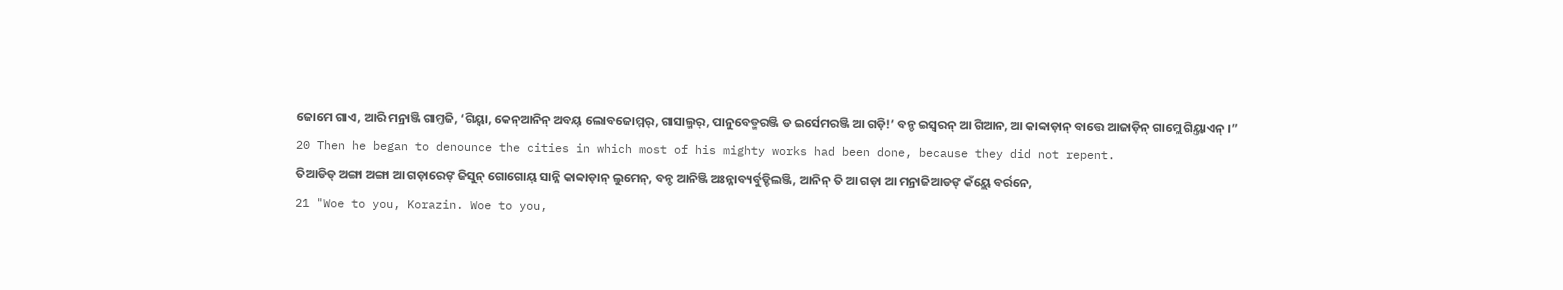ଜୋମେ ଗାଏ, ଆରି ମନ୍ରାଞ୍ଜି ଗାମ୍ତଜି, ‘ଗିୟ୍ବା, କେନ୍ଆନିନ୍ ଅବୟ୍ ଲୋବଜୋମ୍ମର୍, ଗାସାଲ୍ମର୍, ପାନୁବେଡ୍ମରଞ୍ଜି ଡ ଇର୍ସେମରଞ୍ଜି ଆ ଗଡ଼ି!’ ବନ୍ଡ ଇସ୍ୱରନ୍ ଆ ଗିଆନ, ଆ କାବ୍ବାଡ଼ାନ୍ ବାତ୍ତେ ଆଜାଡ଼ିନ୍ ଗାମ୍ଲେ ଗିୟ୍ତାଏନ୍ ।”
20 Then he began to denounce the cities in which most of his mighty works had been done, because they did not repent.
ତିଆଡିଡ୍ ଅଙ୍ଗା ଅଙ୍ଗା ଆ ଗଡ଼ାରେଙ୍ ଜିସୁନ୍ ଗୋଗୋୟ୍ ସାନ୍ନି କାବ୍ବାଡ଼ାନ୍ ଲୁମେନ୍, ବନ୍ଡ ଆନିଞ୍ଜି ଅଃନ୍ନାବ୍ୟର୍ବୁଡ୍ଡିଲଞ୍ଜି, ଆନିନ୍ ତି ଆ ଗଡ଼ା ଆ ମନ୍ରାଜିଆଡଙ୍ କଁୟ୍ଲେ ବର୍ରନେ,
21 "Woe to you, Korazin. Woe to you,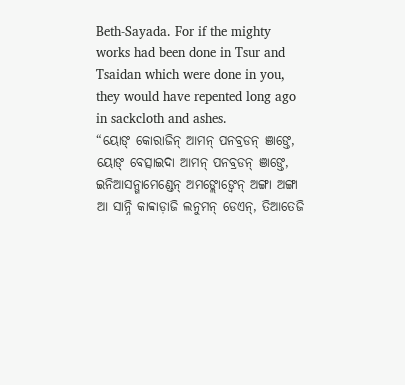Beth-Sayada. For if the mighty works had been done in Tsur and Tsaidan which were done in you, they would have repented long ago in sackcloth and ashes.
“ୟୋଙ୍ କୋରାଜିନ୍ ଆମନ୍ ପନବ୍ରଡନ୍ ଞାଙ୍ତେ, ୟୋଙ୍ ବେତ୍ସାଇଦା ଆମନ୍ ପନବ୍ରଡନ୍ ଞାଙ୍ତେ, ଇନିଆସନ୍ଗାମେଣ୍ଡେନ୍ ଅମଙ୍ଲୋଙ୍ବେନ୍ ଅଙ୍ଗା ଅଙ୍ଗା ଆ ସାନ୍ନି କାବ୍ବାଡ଼ାଜି ଲନୁମନ୍ ଡେଏନ୍, ତିଆତେଜି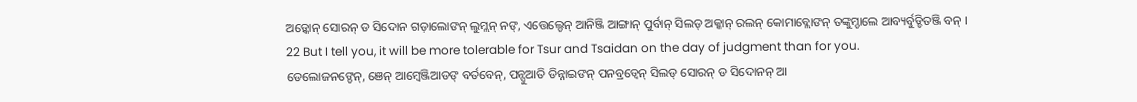ଅଡ଼୍କୋନ୍ ସୋରନ୍ ଡ ସିଦୋନ ଗଡ଼ାଲୋଙନ୍ ଲୁମ୍ଲନ୍ ନଙ୍, ଏତ୍ତେଲ୍ଡେନ୍ ଆନିଞ୍ଜି ଆଙ୍ଗାନ୍ ପୁର୍ବାନ୍ ସିଲଡ୍ ଅକ୍କାନ୍ ରଲନ୍ କୋମାବ୍ଲୋଙନ୍ ତଙ୍କୁମ୍ଡାଲେ ଆବ୍ୟର୍ବୁଡ୍ଡିତଞ୍ଜି ବନ୍ ।
22 But I tell you, it will be more tolerable for Tsur and Tsaidan on the day of judgment than for you.
ଡେଲୋଜନଙ୍ଡେନ୍, ଞେନ୍ ଆମ୍ୱେଞ୍ଜିଆଡଙ୍ ବର୍ତବେନ୍, ପନ୍ସୁଆତି ଡିନ୍ନାଇଙନ୍ ପନବ୍ରଡ୍ବେନ୍ ସିଲଡ୍ ସୋରନ୍ ଡ ସିଦୋନନ୍ ଆ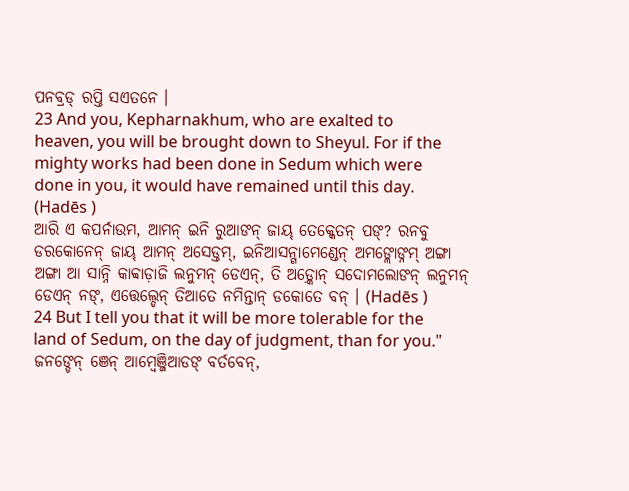ପନବ୍ରଡ୍ ରପ୍ତି ସଏତନେ ।
23 And you, Kepharnakhum, who are exalted to heaven, you will be brought down to Sheyul. For if the mighty works had been done in Sedum which were done in you, it would have remained until this day. (Hadēs )
ଆରି ଏ କପର୍ନାଉମ, ଆମନ୍ ଇନି ରୁଆଙନ୍ ଜାୟ୍ ତେକ୍କେତନ୍ ପଙ୍? ରନବୁ ଡରକୋନେନ୍ ଜାୟ୍ ଆମନ୍ ଅସେଡ୍ତମ୍, ଇନିଆସନ୍ଗାମେଣ୍ଡେନ୍ ଅମଙ୍ଲୋଙ୍ନମ୍ ଅଙ୍ଗା ଅଙ୍ଗା ଆ ସାନ୍ନି କାବ୍ବାଡ଼ାଜି ଲନୁମନ୍ ଡେଏନ୍, ତି ଅଡ଼୍କୋନ୍ ସଦୋମଲୋଙନ୍ ଲନୁମନ୍ ଡେଏନ୍ ନଙ୍, ଏତ୍ତେଲ୍ଡେନ୍ ତିଆତେ ନମିନ୍ତାନ୍ ଡକୋତେ ବନ୍ । (Hadēs )
24 But I tell you that it will be more tolerable for the land of Sedum, on the day of judgment, than for you."
ଜନଙ୍ଡେନ୍ ଞେନ୍ ଆମ୍ୱେଞ୍ଜିଆଡଙ୍ ବର୍ତବେନ୍,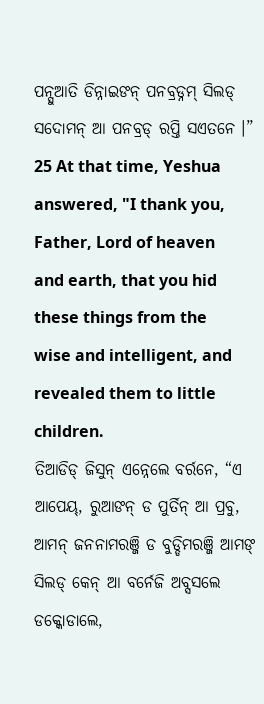ପନ୍ସୁଆତି ଡିନ୍ନାଇଙନ୍ ପନବ୍ରଡ୍ନମ୍ ସିଲଡ୍ ସଦୋମନ୍ ଆ ପନବ୍ରଡ୍ ରପ୍ତି ସଏତନେ ।”
25 At that time, Yeshua answered, "I thank you, Father, Lord of heaven and earth, that you hid these things from the wise and intelligent, and revealed them to little children.
ତିଆଡିଡ୍ ଜିସୁନ୍ ଏନ୍ନେଲେ ବର୍ରନେ, “ଏ ଆପେୟ୍, ରୁଆଙନ୍ ଡ ପୁର୍ତିନ୍ ଆ ପ୍ରବୁ, ଆମନ୍ ଜନନାମରଞ୍ଜି ଡ ବୁଡ୍ଡିମରଞ୍ଜି ଆମଙ୍ ସିଲଡ୍ କେନ୍ ଆ ବର୍ନେଜି ଅବ୍ସସଲେ ଡକ୍କୋଡାଲେ,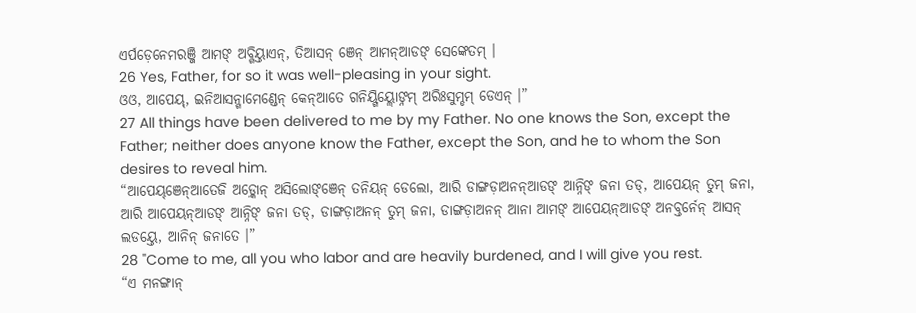ଏର୍ପଡ଼େନେମରଞ୍ଜି ଆମଙ୍ ଅବ୍ଗିୟ୍ତାଏନ୍, ତିଆସନ୍ ଞେନ୍ ଆମନ୍ଆଡଙ୍ ସେଙ୍କେତମ୍ ।
26 Yes, Father, for so it was well-pleasing in your sight.
ଓଓ, ଆପେୟ୍, ଇନିଆସନ୍ଗାମେଣ୍ଡେନ୍ କେନ୍ଆତେ ଗନିୟ୍ଗିୟ୍ଲୋଙ୍ନମ୍ ଅରିଃସୁମ୍ଡମ୍ ଡେଏନ୍ ।”
27 All things have been delivered to me by my Father. No one knows the Son, except the Father; neither does anyone know the Father, except the Son, and he to whom the Son desires to reveal him.
“ଆପେୟ୍ଞେନ୍ଆତେଜି ଅଡ଼୍କୋନ୍ ଅସିଲୋଙ୍ଞେନ୍ ତନିୟନ୍ ଡେଲୋ, ଆରି ଡାଙ୍ଗଡ଼ାଅନନ୍ଆଡଙ୍ ଆନ୍ନିଙ୍ ଜନା ତଡ୍, ଆପେୟନ୍ ତୁମ୍ ଜନା, ଆରି ଆପେୟନ୍ଆଡଙ୍ ଆନ୍ନିଙ୍ ଜନା ତଡ୍, ଡାଙ୍ଗଡ଼ାଅନନ୍ ତୁମ୍ ଜନା, ଡାଙ୍ଗଡ଼ାଅନନ୍ ଆନା ଆମଙ୍ ଆପେୟନ୍ଆଡଙ୍ ଅନବ୍ତର୍ନେନ୍ ଆସନ୍ ଲଡୟ୍ତେ, ଆନିନ୍ ଜନାତେ ।”
28 "Come to me, all you who labor and are heavily burdened, and I will give you rest.
“ଏ ମନଙ୍ଗାନ୍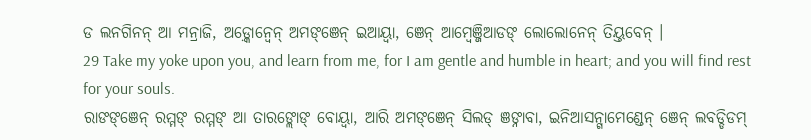ଡ ଲନଗିନନ୍ ଆ ମନ୍ରାଜି, ଅଡ଼୍କୋନ୍ବେନ୍ ଅମଙ୍ଞେନ୍ ଇଆୟ୍ବା, ଞେନ୍ ଆମ୍ୱେଞ୍ଜିଆଡଙ୍ ଲୋଲୋନେନ୍ ତିୟ୍ତବେନ୍ ।
29 Take my yoke upon you, and learn from me, for I am gentle and humble in heart; and you will find rest for your souls.
ରାଙଙ୍ଞେନ୍ ରମ୍ମଙ୍ ରମ୍ମଙ୍ ଆ ତାରଙ୍ଲୋଙ୍ ବୋୟ୍ବା, ଆରି ଅମଙ୍ଞେନ୍ ସିଲଡ୍ ଞଙ୍ନାବା, ଇନିଆସନ୍ଗାମେଣ୍ଡେନ୍ ଞେନ୍ ଲବଡ୍ଡିଡମ୍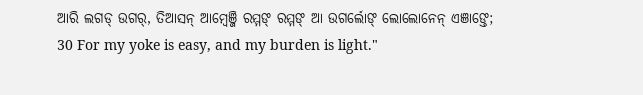ଆରି ଲଗଡ୍ ଉଗର୍, ତିଆସନ୍ ଆମ୍ୱେଞ୍ଜି ରମ୍ମଙ୍ ରମ୍ମଙ୍ ଆ ଉଗର୍ଲୋଙ୍ ଲୋଲୋନେନ୍ ଏଞାଙ୍ତେ;
30 For my yoke is easy, and my burden is light."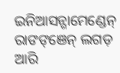ଇନିଆସନ୍ଗାମେଣ୍ଡେନ୍ ରାଙଙ୍ଞେନ୍ ଲଗଡ଼ ଆରି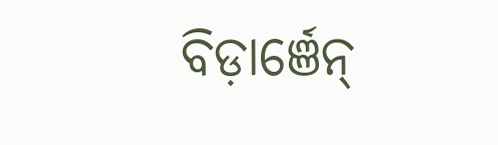ବିଡ଼ାର୍ଞେନ୍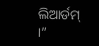ଲିଆର୍ଡମ୍ ।”